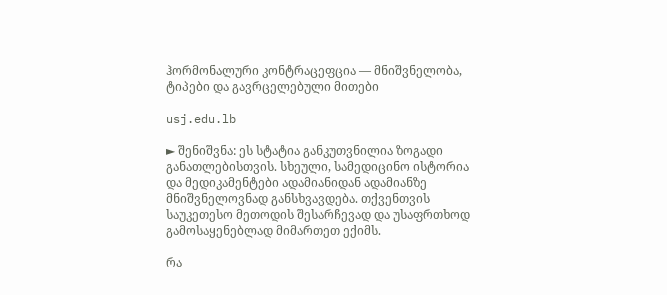ჰორმონალური კონტრაცეფცია — მნიშვნელობა, ტიპები და გავრცელებული მითები

usj.edu.lb

► შენიშვნა: ეს სტატია განკუთვნილია ზოგადი განათლებისთვის. სხეული, სამედიცინო ისტორია და მედიკამენტები ადამიანიდან ადამიანზე მნიშვნელოვნად განსხვავდება. თქვენთვის საუკეთესო მეთოდის შესარჩევად და უსაფრთხოდ გამოსაყენებლად მიმართეთ ექიმს.

რა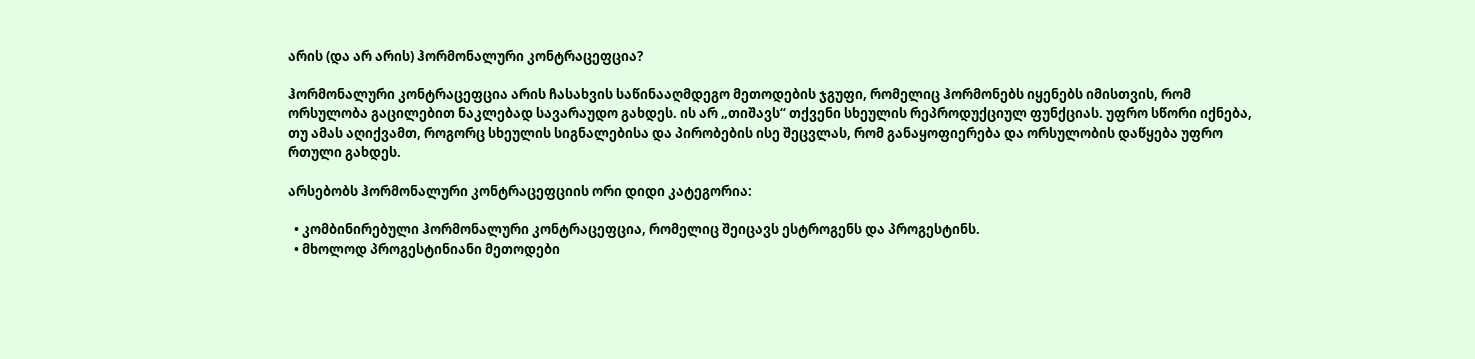არის (და არ არის) ჰორმონალური კონტრაცეფცია?

ჰორმონალური კონტრაცეფცია არის ჩასახვის საწინააღმდეგო მეთოდების ჯგუფი, რომელიც ჰორმონებს იყენებს იმისთვის, რომ ორსულობა გაცილებით ნაკლებად სავარაუდო გახდეს. ის არ „თიშავს“ თქვენი სხეულის რეპროდუქციულ ფუნქციას. უფრო სწორი იქნება, თუ ამას აღიქვამთ, როგორც სხეულის სიგნალებისა და პირობების ისე შეცვლას, რომ განაყოფიერება და ორსულობის დაწყება უფრო რთული გახდეს.

არსებობს ჰორმონალური კონტრაცეფციის ორი დიდი კატეგორია:

  • კომბინირებული ჰორმონალური კონტრაცეფცია, რომელიც შეიცავს ესტროგენს და პროგესტინს.
  • მხოლოდ პროგესტინიანი მეთოდები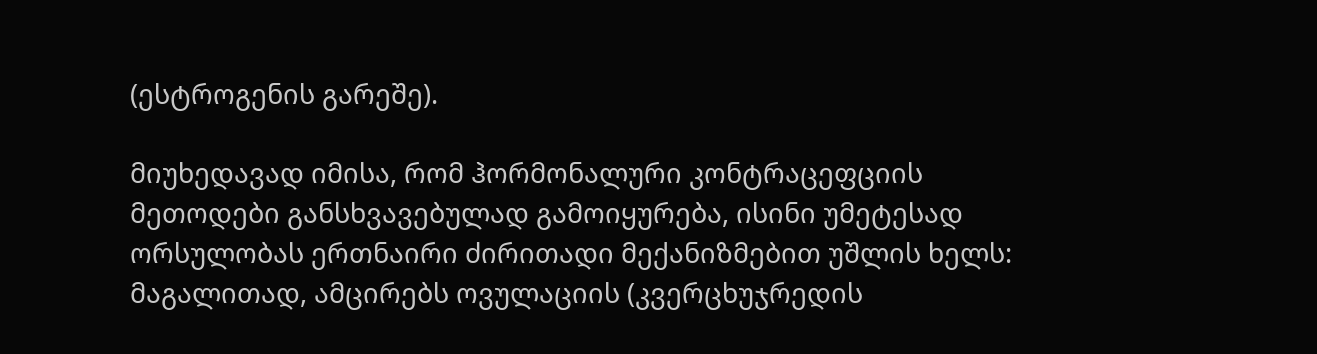(ესტროგენის გარეშე).

მიუხედავად იმისა, რომ ჰორმონალური კონტრაცეფციის მეთოდები განსხვავებულად გამოიყურება, ისინი უმეტესად ორსულობას ერთნაირი ძირითადი მექანიზმებით უშლის ხელს: მაგალითად, ამცირებს ოვულაციის (კვერცხუჯრედის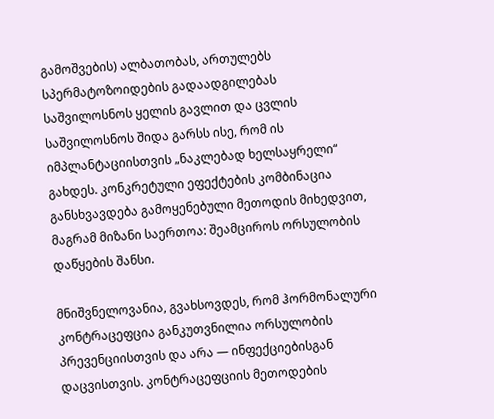გამოშვების) ალბათობას, ართულებს სპერმატოზოიდების გადაადგილებას საშვილოსნოს ყელის გავლით და ცვლის საშვილოსნოს შიდა გარსს ისე, რომ ის იმპლანტაციისთვის „ნაკლებად ხელსაყრელი“ გახდეს. კონკრეტული ეფექტების კომბინაცია განსხვავდება გამოყენებული მეთოდის მიხედვით, მაგრამ მიზანი საერთოა: შეამციროს ორსულობის დაწყების შანსი.

მნიშვნელოვანია, გვახსოვდეს, რომ ჰორმონალური კონტრაცეფცია განკუთვნილია ორსულობის პრევენციისთვის და არა — ინფექციებისგან დაცვისთვის. კონტრაცეფციის მეთოდების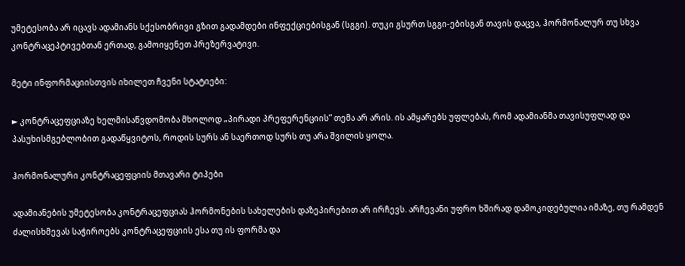უმეტესობა არ იცავს ადამიანს სქესობრივი გზით გადამდები ინფექციებისგან (სგგი). თუკი გსურთ სგგი-ებისგან თავის დაცვა, ჰორმონალურ თუ სხვა კონტრაცეპტივებთან ერთად, გამოიყენეთ პრეზერვატივი.

მეტი ინფორმაციისთვის იხილეთ ჩვენი სტატიები:

► კონტრაცეფციაზე ხელმისაწვდომობა მხოლოდ „პირადი პრეფერენციის“ თემა არ არის. ის ამყარებს უფლებას, რომ ადამიანმა თავისუფლად და პასუხისმგებლობით გადაწყვიტოს, როდის სურს ან საერთოდ სურს თუ არა შვილის ყოლა.

ჰორმონალური კონტრაცეფციის მთავარი ტიპები

ადამიანების უმეტესობა კონტრაცეფციას ჰორმონების სახელების დაზეპირებით არ ირჩევს. არჩევანი უფრო ხშირად დამოკიდებულია იმაზე, თუ რამდენ ძალისხმევას საჭიროებს კონტრაცეფციის ესა თუ ის ფორმა და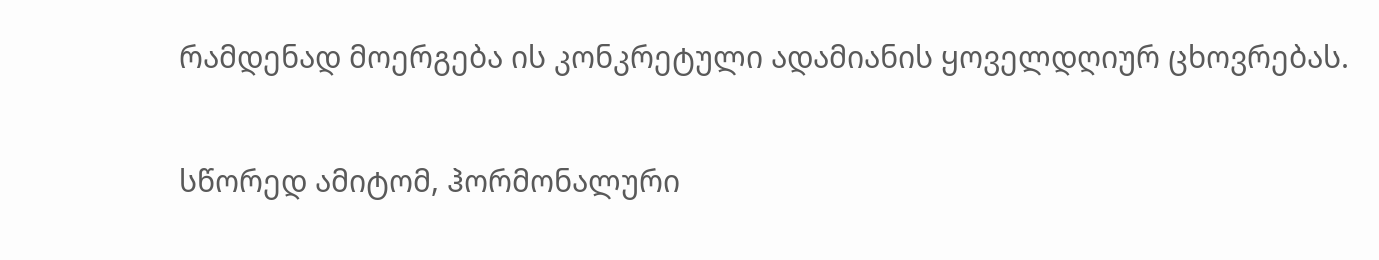რამდენად მოერგება ის კონკრეტული ადამიანის ყოველდღიურ ცხოვრებას.

სწორედ ამიტომ, ჰორმონალური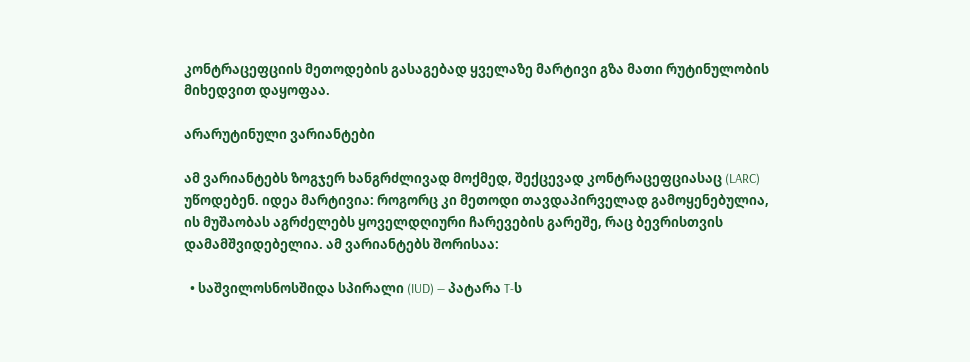კონტრაცეფციის მეთოდების გასაგებად ყველაზე მარტივი გზა მათი რუტინულობის მიხედვით დაყოფაა.

არარუტინული ვარიანტები

ამ ვარიანტებს ზოგჯერ ხანგრძლივად მოქმედ, შექცევად კონტრაცეფციასაც (LARC) უწოდებენ. იდეა მარტივია: როგორც კი მეთოდი თავდაპირველად გამოყენებულია, ის მუშაობას აგრძელებს ყოველდღიური ჩარევების გარეშე, რაც ბევრისთვის დამამშვიდებელია. ამ ვარიანტებს შორისაა:

  • საშვილოსნოსშიდა სპირალი (IUD) — პატარა T-ს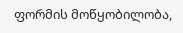ფორმის მოწყობილობა,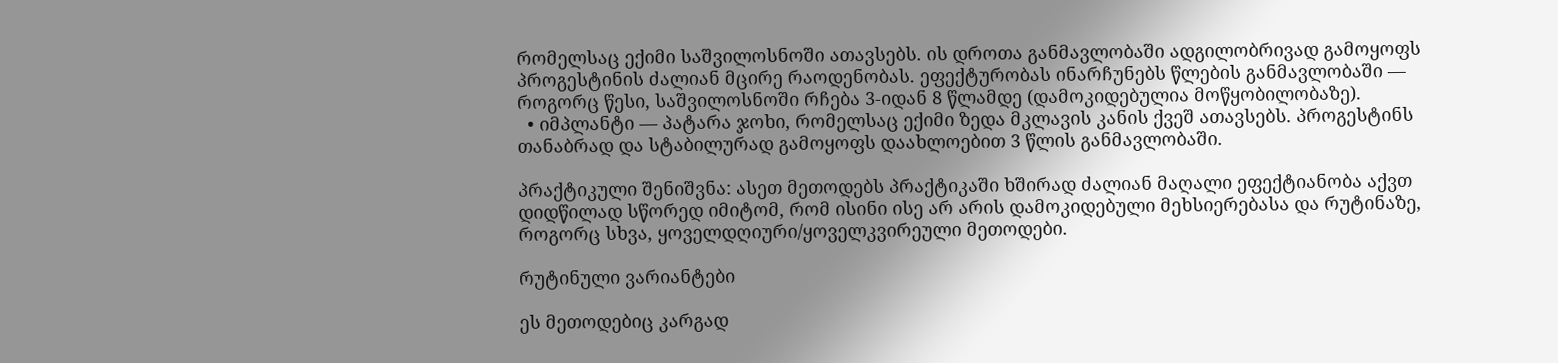რომელსაც ექიმი საშვილოსნოში ათავსებს. ის დროთა განმავლობაში ადგილობრივად გამოყოფს პროგესტინის ძალიან მცირე რაოდენობას. ეფექტურობას ინარჩუნებს წლების განმავლობაში — როგორც წესი, საშვილოსნოში რჩება 3-იდან 8 წლამდე (დამოკიდებულია მოწყობილობაზე).
  • იმპლანტი — პატარა ჯოხი, რომელსაც ექიმი ზედა მკლავის კანის ქვეშ ათავსებს. პროგესტინს თანაბრად და სტაბილურად გამოყოფს დაახლოებით 3 წლის განმავლობაში.

პრაქტიკული შენიშვნა: ასეთ მეთოდებს პრაქტიკაში ხშირად ძალიან მაღალი ეფექტიანობა აქვთ დიდწილად სწორედ იმიტომ, რომ ისინი ისე არ არის დამოკიდებული მეხსიერებასა და რუტინაზე, როგორც სხვა, ყოველდღიური/ყოველკვირეული მეთოდები.

რუტინული ვარიანტები

ეს მეთოდებიც კარგად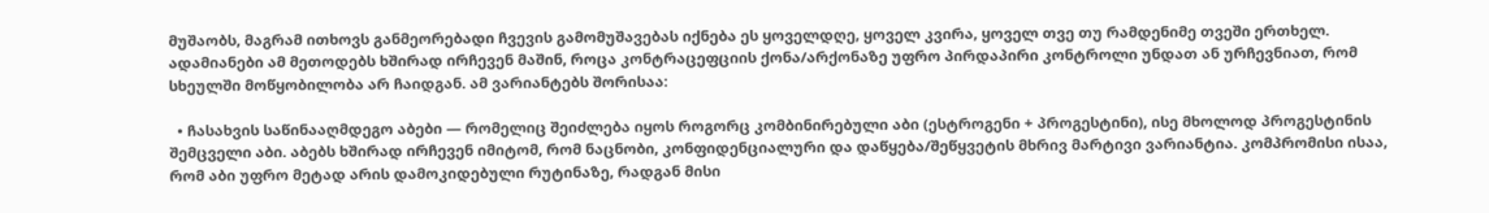მუშაობს, მაგრამ ითხოვს განმეორებადი ჩვევის გამომუშავებას იქნება ეს ყოველდღე, ყოველ კვირა, ყოველ თვე თუ რამდენიმე თვეში ერთხელ. ადამიანები ამ მეთოდებს ხშირად ირჩევენ მაშინ, როცა კონტრაცეფციის ქონა/არქონაზე უფრო პირდაპირი კონტროლი უნდათ ან ურჩევნიათ, რომ სხეულში მოწყობილობა არ ჩაიდგან. ამ ვარიანტებს შორისაა:

  • ჩასახვის საწინააღმდეგო აბები — რომელიც შეიძლება იყოს როგორც კომბინირებული აბი (ესტროგენი + პროგესტინი), ისე მხოლოდ პროგესტინის შემცველი აბი. აბებს ხშირად ირჩევენ იმიტომ, რომ ნაცნობი, კონფიდენციალური და დაწყება/შეწყვეტის მხრივ მარტივი ვარიანტია. კომპრომისი ისაა, რომ აბი უფრო მეტად არის დამოკიდებული რუტინაზე, რადგან მისი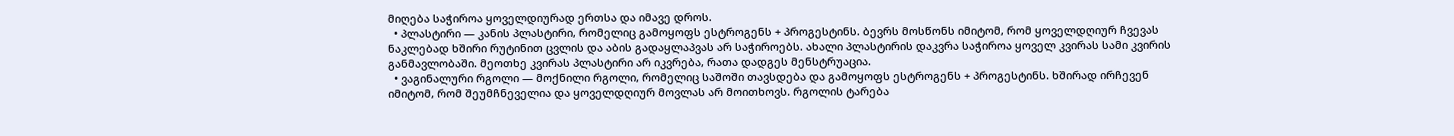მიღება საჭიროა ყოველდიურად ერთსა და იმავე დროს.
  • პლასტირი — კანის პლასტირი, რომელიც გამოყოფს ესტროგენს + პროგესტინს. ბევრს მოსწონს იმიტომ, რომ ყოველდღიურ ჩვევას ნაკლებად ხშირი რუტინით ცვლის და აბის გადაყლაპვას არ საჭიროებს. ახალი პლასტირის დაკვრა საჭიროა ყოველ კვირას სამი კვირის განმავლობაში. მეოთხე კვირას პლასტირი არ იკვრება, რათა დადგეს მენსტრუაცია.
  • ვაგინალური რგოლი — მოქნილი რგოლი, რომელიც საშოში თავსდება და გამოყოფს ესტროგენს + პროგესტინს. ხშირად ირჩევენ იმიტომ, რომ შეუმჩნეველია და ყოველდღიურ მოვლას არ მოითხოვს. რგოლის ტარება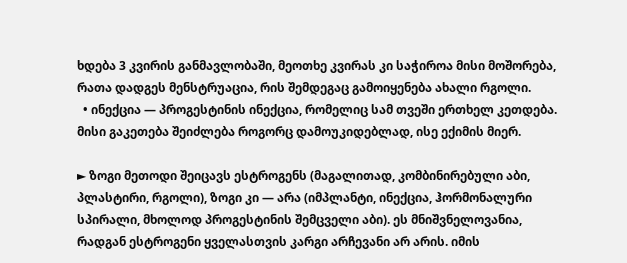ხდება 3 კვირის განმავლობაში, მეოთხე კვირას კი საჭიროა მისი მოშორება, რათა დადგეს მენსტრუაცია, რის შემდეგაც გამოიყენება ახალი რგოლი.
  • ინექცია — პროგესტინის ინექცია, რომელიც სამ თვეში ერთხელ კეთდება. მისი გაკეთება შეიძლება როგორც დამოუკიდებლად, ისე ექიმის მიერ.

► ზოგი მეთოდი შეიცავს ესტროგენს (მაგალითად, კომბინირებული აბი, პლასტირი, რგოლი), ზოგი კი — არა (იმპლანტი, ინექცია, ჰორმონალური სპირალი, მხოლოდ პროგესტინის შემცველი აბი). ეს მნიშვნელოვანია, რადგან ესტროგენი ყველასთვის კარგი არჩევანი არ არის. იმის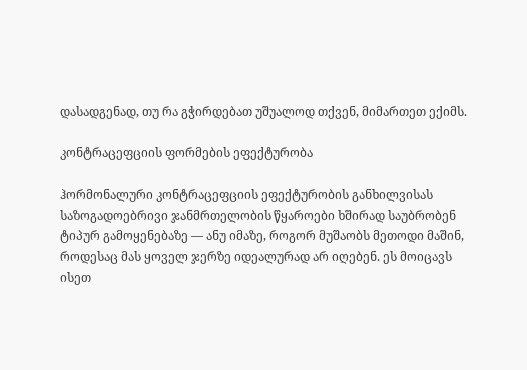დასადგენად, თუ რა გჭირდებათ უშუალოდ თქვენ, მიმართეთ ექიმს.

კონტრაცეფციის ფორმების ეფექტურობა

ჰორმონალური კონტრაცეფციის ეფექტურობის განხილვისას საზოგადოებრივი ჯანმრთელობის წყაროები ხშირად საუბრობენ ტიპურ გამოყენებაზე — ანუ იმაზე, როგორ მუშაობს მეთოდი მაშინ, როდესაც მას ყოველ ჯერზე იდეალურად არ იღებენ. ეს მოიცავს ისეთ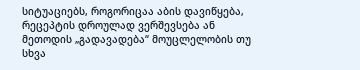სიტუაციებს, როგორიცაა აბის დავიწყება, რეცეპტის დროულად ვერშევსება ან მეთოდის „გადავადება“ მოუცლელობის თუ სხვა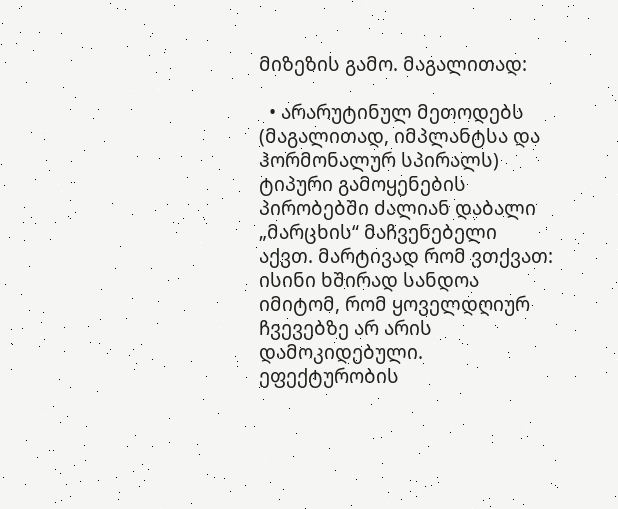მიზეზის გამო. მაგალითად:

  • არარუტინულ მეთოდებს (მაგალითად, იმპლანტსა და ჰორმონალურ სპირალს) ტიპური გამოყენების პირობებში ძალიან დაბალი „მარცხის“ მაჩვენებელი აქვთ. მარტივად რომ ვთქვათ: ისინი ხშირად სანდოა იმიტომ, რომ ყოველდღიურ ჩვევებზე არ არის დამოკიდებული. ეფექტურობის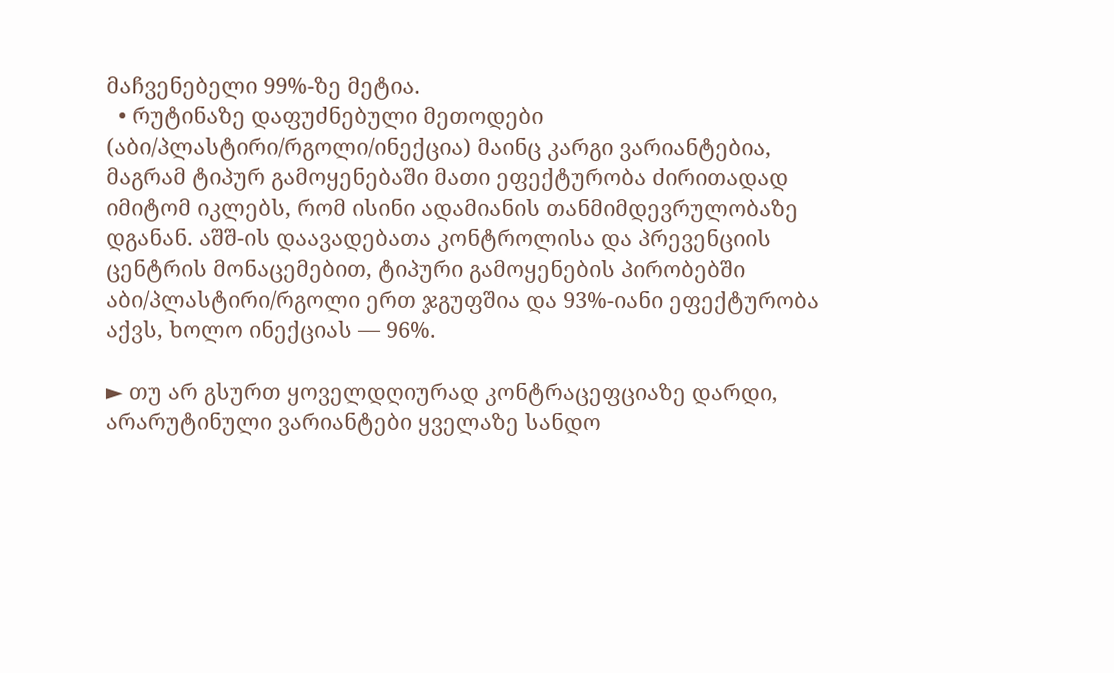მაჩვენებელი 99%-ზე მეტია.
  • რუტინაზე დაფუძნებული მეთოდები (აბი/პლასტირი/რგოლი/ინექცია) მაინც კარგი ვარიანტებია, მაგრამ ტიპურ გამოყენებაში მათი ეფექტურობა ძირითადად იმიტომ იკლებს, რომ ისინი ადამიანის თანმიმდევრულობაზე დგანან. აშშ-ის დაავადებათა კონტროლისა და პრევენციის ცენტრის მონაცემებით, ტიპური გამოყენების პირობებში აბი/პლასტირი/რგოლი ერთ ჯგუფშია და 93%-იანი ეფექტურობა აქვს, ხოლო ინექციას — 96%.

► თუ არ გსურთ ყოველდღიურად კონტრაცეფციაზე დარდი, არარუტინული ვარიანტები ყველაზე სანდო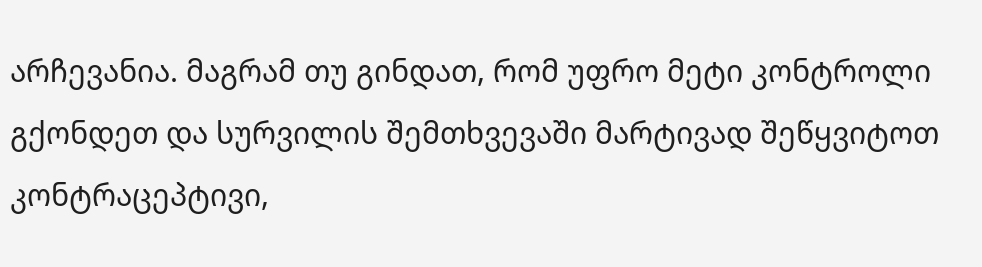არჩევანია. მაგრამ თუ გინდათ, რომ უფრო მეტი კონტროლი გქონდეთ და სურვილის შემთხვევაში მარტივად შეწყვიტოთ კონტრაცეპტივი,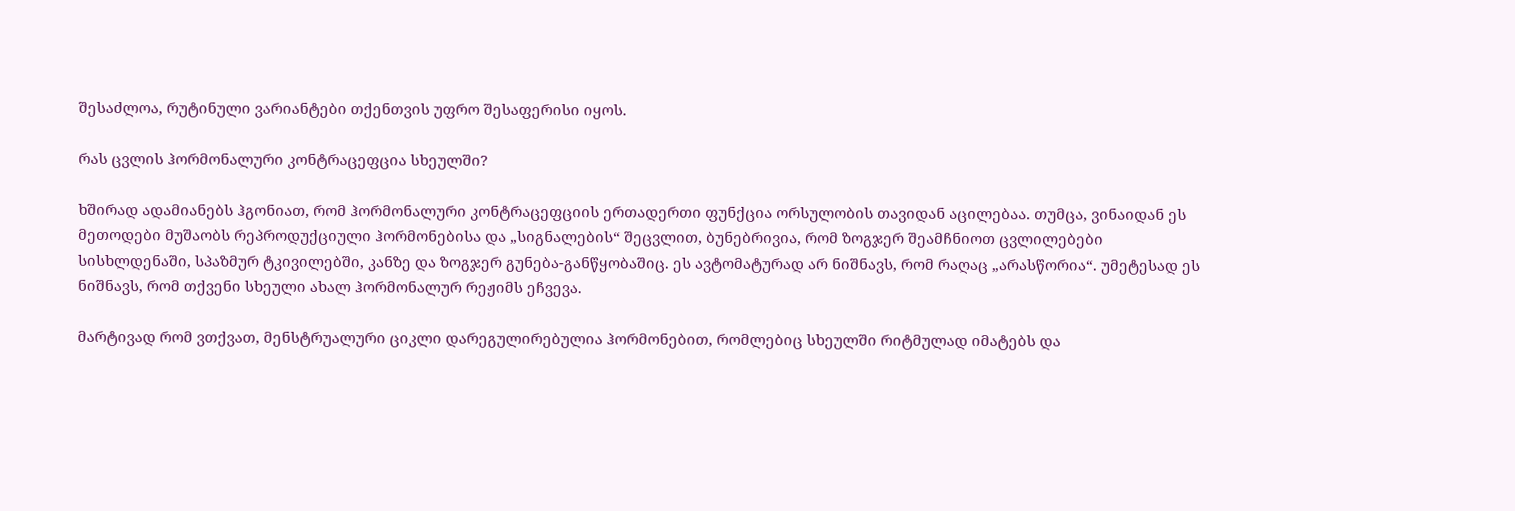შესაძლოა, რუტინული ვარიანტები თქენთვის უფრო შესაფერისი იყოს.

რას ცვლის ჰორმონალური კონტრაცეფცია სხეულში?

ხშირად ადამიანებს ჰგონიათ, რომ ჰორმონალური კონტრაცეფციის ერთადერთი ფუნქცია ორსულობის თავიდან აცილებაა. თუმცა, ვინაიდან ეს მეთოდები მუშაობს რეპროდუქციული ჰორმონებისა და „სიგნალების“ შეცვლით, ბუნებრივია, რომ ზოგჯერ შეამჩნიოთ ცვლილებები სისხლდენაში, სპაზმურ ტკივილებში, კანზე და ზოგჯერ გუნება-განწყობაშიც. ეს ავტომატურად არ ნიშნავს, რომ რაღაც „არასწორია“. უმეტესად ეს ნიშნავს, რომ თქვენი სხეული ახალ ჰორმონალურ რეჟიმს ეჩვევა.

მარტივად რომ ვთქვათ, მენსტრუალური ციკლი დარეგულირებულია ჰორმონებით, რომლებიც სხეულში რიტმულად იმატებს და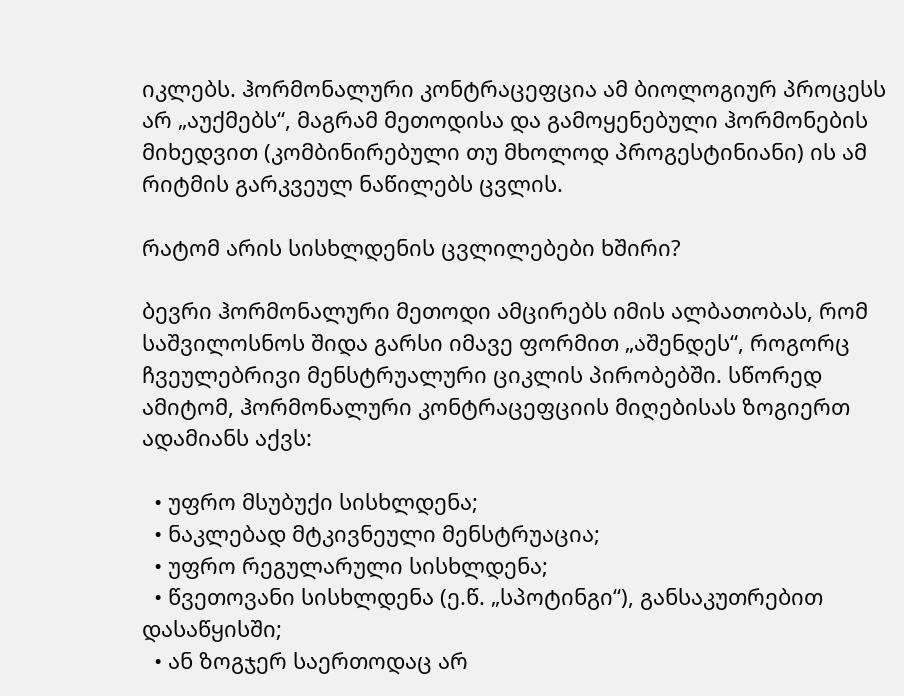იკლებს. ჰორმონალური კონტრაცეფცია ამ ბიოლოგიურ პროცესს არ „აუქმებს“, მაგრამ მეთოდისა და გამოყენებული ჰორმონების მიხედვით (კომბინირებული თუ მხოლოდ პროგესტინიანი) ის ამ რიტმის გარკვეულ ნაწილებს ცვლის.

რატომ არის სისხლდენის ცვლილებები ხშირი?

ბევრი ჰორმონალური მეთოდი ამცირებს იმის ალბათობას, რომ საშვილოსნოს შიდა გარსი იმავე ფორმით „აშენდეს“, როგორც ჩვეულებრივი მენსტრუალური ციკლის პირობებში. სწორედ ამიტომ, ჰორმონალური კონტრაცეფციის მიღებისას ზოგიერთ ადამიანს აქვს:

  • უფრო მსუბუქი სისხლდენა;
  • ნაკლებად მტკივნეული მენსტრუაცია;
  • უფრო რეგულარული სისხლდენა;
  • წვეთოვანი სისხლდენა (ე.წ. „სპოტინგი“), განსაკუთრებით დასაწყისში;
  • ან ზოგჯერ საერთოდაც არ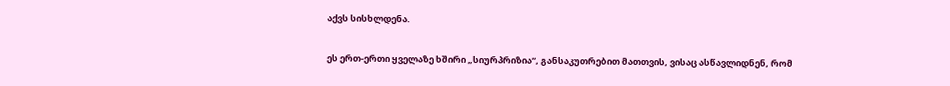აქვს სისხლდენა.

ეს ერთ-ერთი ყველაზე ხშირი „სიურპრიზია“, განსაკუთრებით მათთვის, ვისაც ასწავლიდნენ, რომ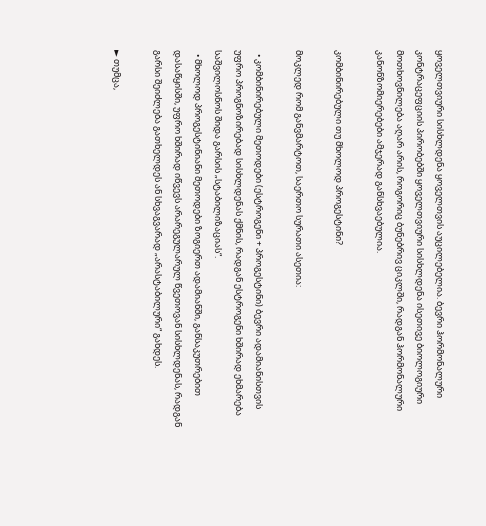ყოველთვიური სისხლდენა ყოველთვის აუცილებელია. ბევრი ჰორმონალური კონტრაცეფციის პირობებში ყოველთვიური სისხლდენა ისეთივე ბიოლოგიური მოთხოვნილება აღარ არის, როგორიც ბუნებრივ ციკლში, რადგან ჰორმონალური კანონზომიერებები ამჯერად განსხვაებულია.

კომბინირებული თუ მხოლოდ პროგესტინი?

მოკლედ რომ განვმარტოთ, საერთო სურათი ასეთია:

  • კომბინირებული მეთოდები (ესტროგენი + პროგესტინი) ბევრი ადამიანისთვის უფრო პროგნოზირებად სისხლდენას ქმნის, რადგან ესტროგენი ხშირად ეხმარება საშვილოსნოს შიდა გარსის „სტაბილიზაციას“.
  • მხოლოდ პროგესტინიანი მეთოდები ზოგიერთ ადამიანში, განსაკუთრებით დასაწყისში, უფრო ხშირად იწვევს არარეგულარულ წვეთოვან სისხლდენას, რადგან გარსი შეიძლება გათხელდეს ან სხვაგვარად „არასტაბილური“ გახდეს.

► თუმცა,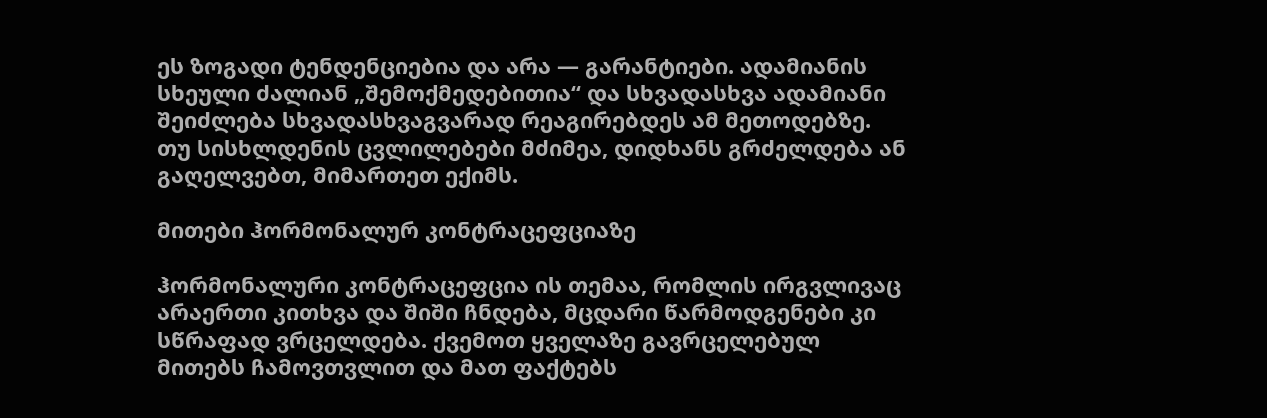ეს ზოგადი ტენდენციებია და არა — გარანტიები. ადამიანის სხეული ძალიან „შემოქმედებითია“ და სხვადასხვა ადამიანი შეიძლება სხვადასხვაგვარად რეაგირებდეს ამ მეთოდებზე. თუ სისხლდენის ცვლილებები მძიმეა, დიდხანს გრძელდება ან გაღელვებთ, მიმართეთ ექიმს.

მითები ჰორმონალურ კონტრაცეფციაზე

ჰორმონალური კონტრაცეფცია ის თემაა, რომლის ირგვლივაც არაერთი კითხვა და შიში ჩნდება, მცდარი წარმოდგენები კი სწრაფად ვრცელდება. ქვემოთ ყველაზე გავრცელებულ მითებს ჩამოვთვლით და მათ ფაქტებს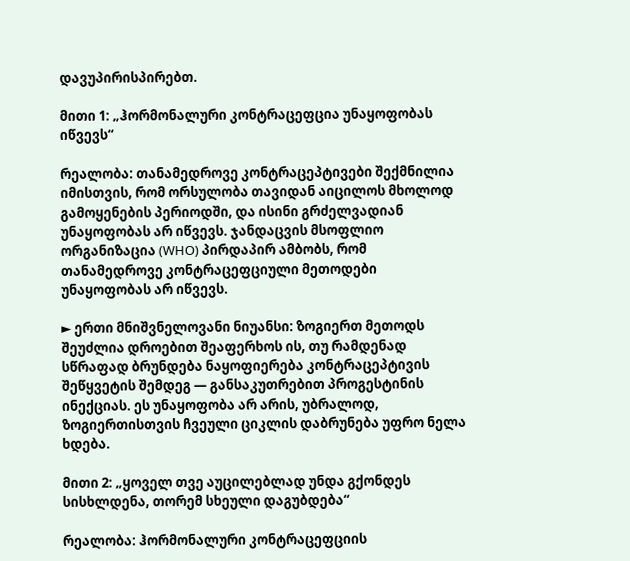დავუპირისპირებთ.

მითი 1: „ჰორმონალური კონტრაცეფცია უნაყოფობას იწვევს“

რეალობა: თანამედროვე კონტრაცეპტივები შექმნილია იმისთვის, რომ ორსულობა თავიდან აიცილოს მხოლოდ გამოყენების პერიოდში, და ისინი გრძელვადიან უნაყოფობას არ იწვევს. ჯანდაცვის მსოფლიო ორგანიზაცია (WHO) პირდაპირ ამბობს, რომ თანამედროვე კონტრაცეფციული მეთოდები უნაყოფობას არ იწვევს.

► ერთი მნიშვნელოვანი ნიუანსი: ზოგიერთ მეთოდს შეუძლია დროებით შეაფერხოს ის, თუ რამდენად სწრაფად ბრუნდება ნაყოფიერება კონტრაცეპტივის შეწყვეტის შემდეგ — განსაკუთრებით პროგესტინის ინექციას. ეს უნაყოფობა არ არის, უბრალოდ, ზოგიერთისთვის ჩვეული ციკლის დაბრუნება უფრო ნელა ხდება.

მითი 2: „ყოველ თვე აუცილებლად უნდა გქონდეს სისხლდენა, თორემ სხეული დაგუბდება“

რეალობა: ჰორმონალური კონტრაცეფციის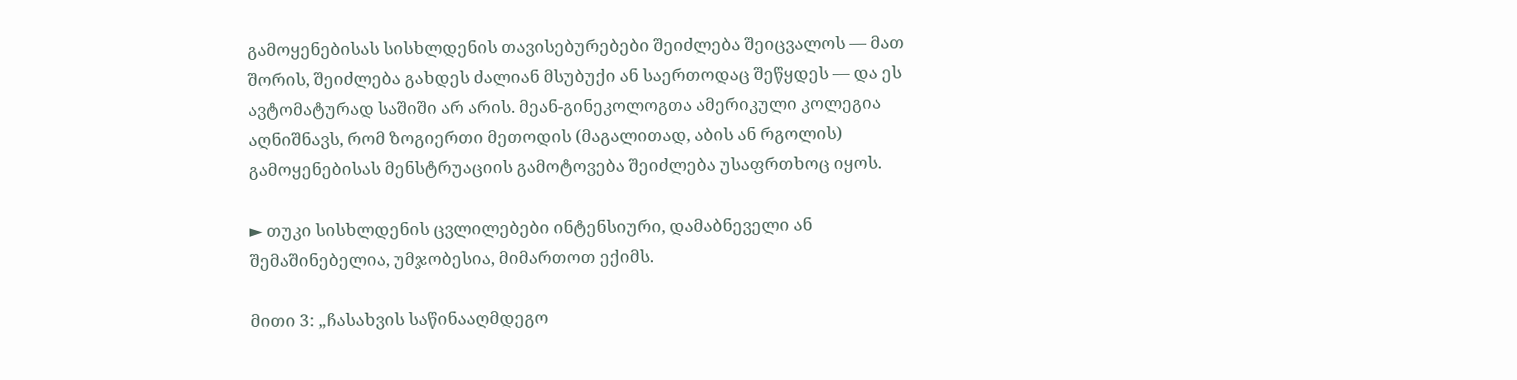გამოყენებისას სისხლდენის თავისებურებები შეიძლება შეიცვალოს — მათ შორის, შეიძლება გახდეს ძალიან მსუბუქი ან საერთოდაც შეწყდეს — და ეს ავტომატურად საშიში არ არის. მეან-გინეკოლოგთა ამერიკული კოლეგია აღნიშნავს, რომ ზოგიერთი მეთოდის (მაგალითად, აბის ან რგოლის) გამოყენებისას მენსტრუაციის გამოტოვება შეიძლება უსაფრთხოც იყოს.

► თუკი სისხლდენის ცვლილებები ინტენსიური, დამაბნეველი ან შემაშინებელია, უმჯობესია, მიმართოთ ექიმს.

მითი 3: „ჩასახვის საწინააღმდეგო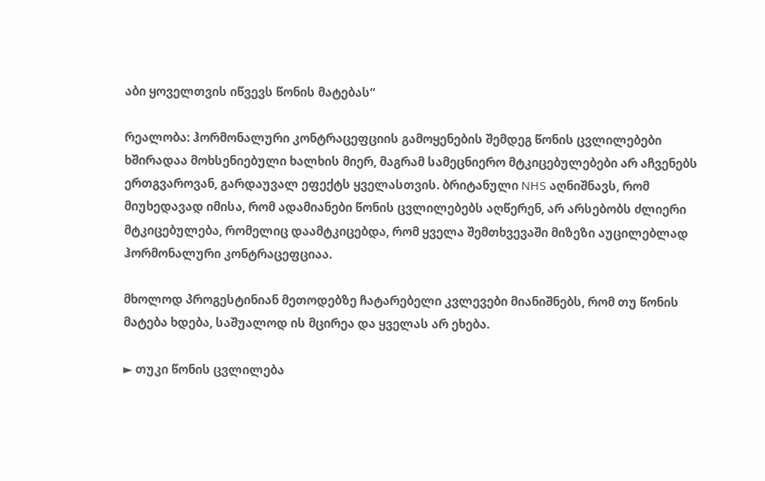აბი ყოველთვის იწვევს წონის მატებას“

რეალობა: ჰორმონალური კონტრაცეფციის გამოყენების შემდეგ წონის ცვლილებები ხშირადაა მოხსენიებული ხალხის მიერ, მაგრამ სამეცნიერო მტკიცებულებები არ აჩვენებს ერთგვაროვან, გარდაუვალ ეფექტს ყველასთვის. ბრიტანული NHS აღნიშნავს, რომ მიუხედავად იმისა, რომ ადამიანები წონის ცვლილებებს აღწერენ, არ არსებობს ძლიერი მტკიცებულება, რომელიც დაამტკიცებდა, რომ ყველა შემთხვევაში მიზეზი აუცილებლად ჰორმონალური კონტრაცეფციაა.

მხოლოდ პროგესტინიან მეთოდებზე ჩატარებელი კვლევები მიანიშნებს, რომ თუ წონის მატება ხდება, საშუალოდ ის მცირეა და ყველას არ ეხება.

► თუკი წონის ცვლილება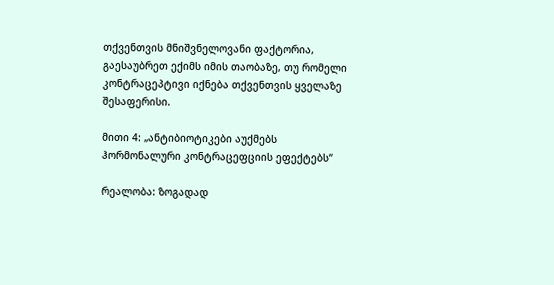თქვენთვის მნიშვნელოვანი ფაქტორია, გაესაუბრეთ ექიმს იმის თაობაზე, თუ რომელი კონტრაცეპტივი იქნება თქვენთვის ყველაზე შესაფერისი.

მითი 4: „ანტიბიოტიკები აუქმებს ჰორმონალური კონტრაცეფციის ეფექტებს“

რეალობა: ზოგადად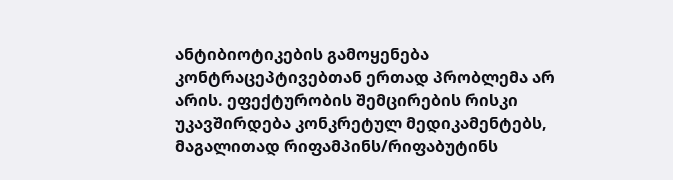ანტიბიოტიკების გამოყენება კონტრაცეპტივებთან ერთად პრობლემა არ არის. ეფექტურობის შემცირების რისკი უკავშირდება კონკრეტულ მედიკამენტებს, მაგალითად რიფამპინს/რიფაბუტინს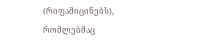(რიფამიცინებს), რომლებმაც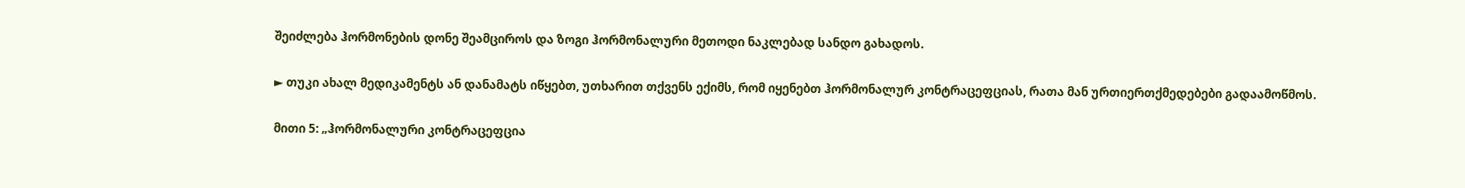შეიძლება ჰორმონების დონე შეამციროს და ზოგი ჰორმონალური მეთოდი ნაკლებად სანდო გახადოს.

► თუკი ახალ მედიკამენტს ან დანამატს იწყებთ, უთხარით თქვენს ექიმს, რომ იყენებთ ჰორმონალურ კონტრაცეფციას, რათა მან ურთიერთქმედებები გადაამოწმოს.

მითი 5: „ჰორმონალური კონტრაცეფცია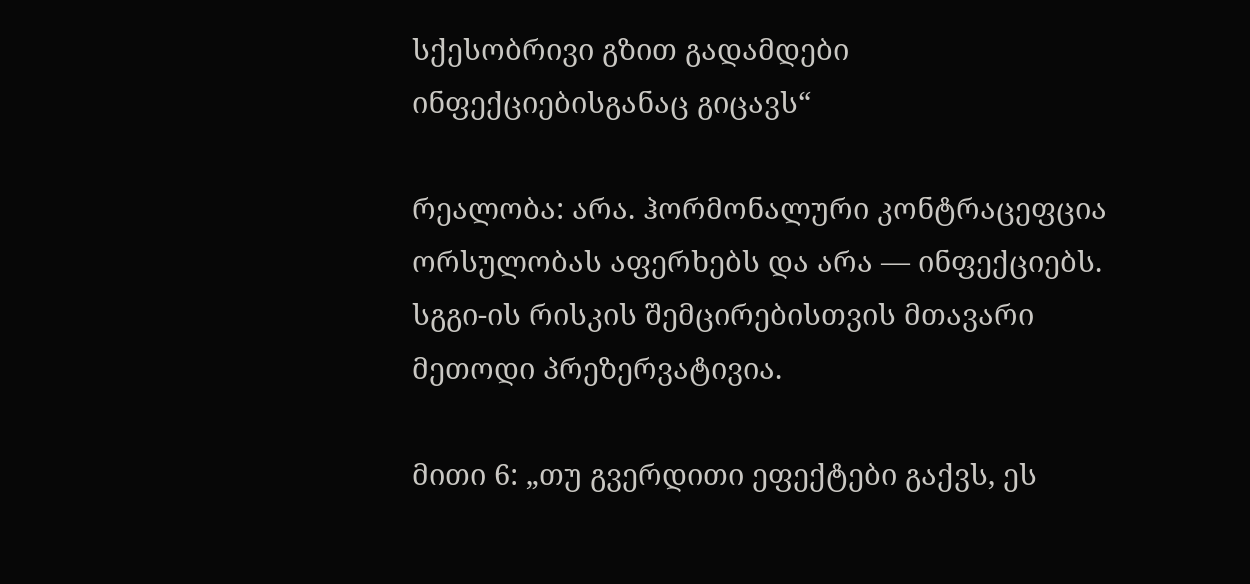სქესობრივი გზით გადამდები ინფექციებისგანაც გიცავს“

რეალობა: არა. ჰორმონალური კონტრაცეფცია ორსულობას აფერხებს და არა — ინფექციებს. სგგი-ის რისკის შემცირებისთვის მთავარი მეთოდი პრეზერვატივია.

მითი 6: „თუ გვერდითი ეფექტები გაქვს, ეს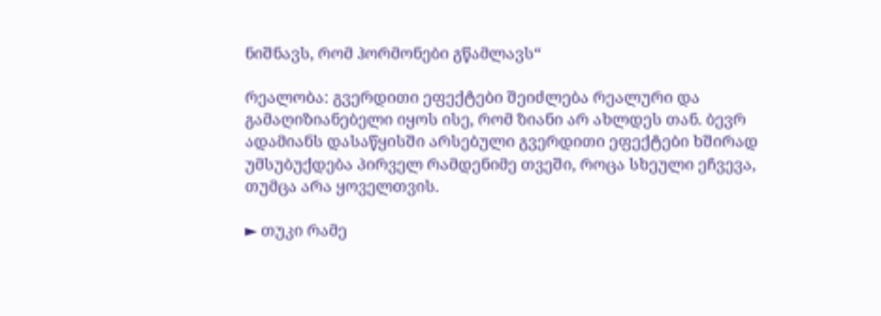ნიშნავს, რომ ჰორმონები გწამლავს“

რეალობა: გვერდითი ეფექტები შეიძლება რეალური და გამაღიზიანებელი იყოს ისე, რომ ზიანი არ ახლდეს თან. ბევრ ადამიანს დასაწყისში არსებული გვერდითი ეფექტები ხშირად უმსუბუქდება პირველ რამდენიმე თვეში, როცა სხეული ეჩვევა, თუმცა არა ყოველთვის.

► თუკი რამე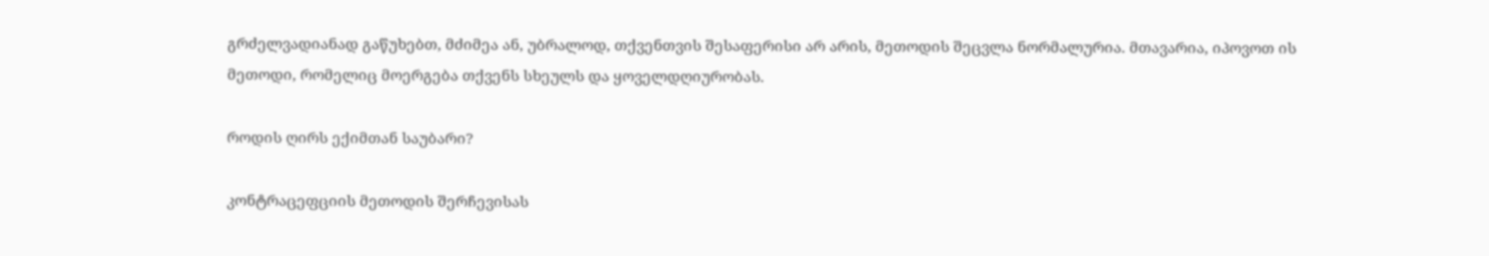გრძელვადიანად გაწუხებთ, მძიმეა ან, უბრალოდ, თქვენთვის შესაფერისი არ არის, მეთოდის შეცვლა ნორმალურია. მთავარია, იპოვოთ ის მეთოდი, რომელიც მოერგება თქვენს სხეულს და ყოველდღიურობას.

როდის ღირს ექიმთან საუბარი?

კონტრაცეფციის მეთოდის შერჩევისას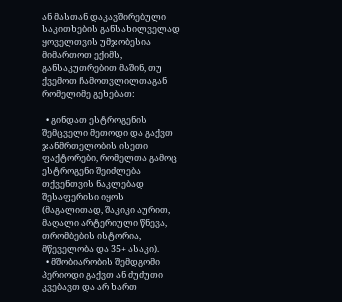ან მასთან დაკავშირებული საკითხების განსახილველად ყოველთვის უმჯობესია მიმართოთ ექიმს, განსაკუთრებით მაშინ, თუ ქვემოთ ჩამოთვლილთაგან რომელიმე გეხებათ:

  • გინდათ ესტროგენის შემცველი მეთოდი და გაქვთ ჯანმრთელობის ისეთი ფაქტორები, რომელთა გამოც ესტროგენი შეიძლება თქვენთვის ნაკლებად შესაფერისი იყოს (მაგალითად, შაკიკი აურით, მაღალი არტერიული წნევა, თრომბების ისტორია, მწეველობა და 35+ ასაკი).
  • მშობიარობის შემდგომი პერიოდი გაქვთ ან ძუძუთი კვებავთ და არ ხართ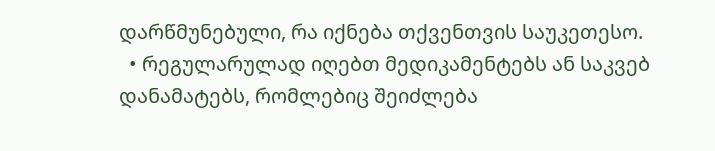დარწმუნებული, რა იქნება თქვენთვის საუკეთესო.
  • რეგულარულად იღებთ მედიკამენტებს ან საკვებ დანამატებს, რომლებიც შეიძლება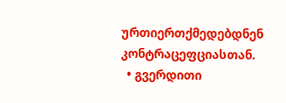ურთიერთქმედებდნენ კონტრაცეფციასთან.
  • გვერდითი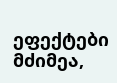ეფექტები მძიმეა,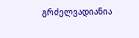გრძელვადიანია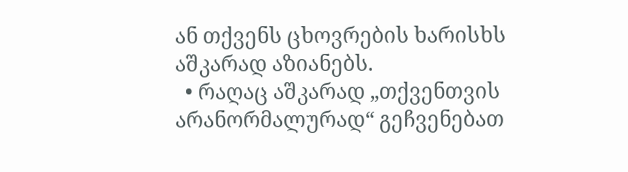ან თქვენს ცხოვრების ხარისხს აშკარად აზიანებს.
  • რაღაც აშკარად „თქვენთვის არანორმალურად“ გეჩვენებათ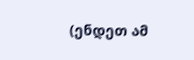(ენდეთ ამ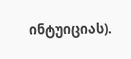ინტუიციას).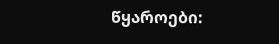წყაროები: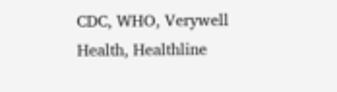CDC, WHO, Verywell Health, Healthline